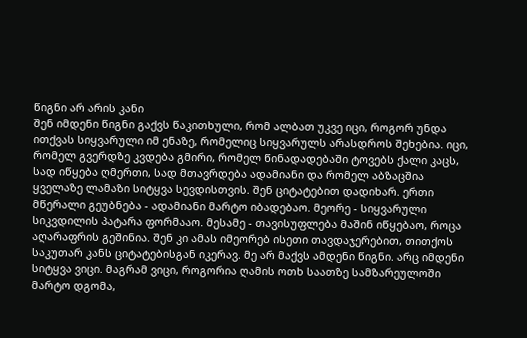წიგნი არ არის კანი
შენ იმდენი წიგნი გაქვს წაკითხული, რომ ალბათ უკვე იცი, როგორ უნდა ითქვას სიყვარული იმ ენაზე, რომელიც სიყვარულს არასდროს შეხებია. იცი, რომელ გვერდზე კვდება გმირი, რომელ წინადადებაში ტოვებს ქალი კაცს, სად იწყება ღმერთი, სად მთავრდება ადამიანი და რომელ აბზაცშია ყველაზე ლამაზი სიტყვა სევდისთვის. შენ ციტატებით დადიხარ. ერთი მწერალი გეუბნება - ადამიანი მარტო იბადებაო. მეორე - სიყვარული სიკვდილის პატარა ფორმააო. მესამე - თავისუფლება მაშინ იწყებაო, როცა აღარაფრის გეშინია. შენ კი ამას იმეორებ ისეთი თავდაჯერებით, თითქოს საკუთარ კანს ციტატებისგან იკერავ. მე არ მაქვს ამდენი წიგნი. არც იმდენი სიტყვა ვიცი. მაგრამ ვიცი, როგორია ღამის ოთხ საათზე სამზარეულოში მარტო დგომა,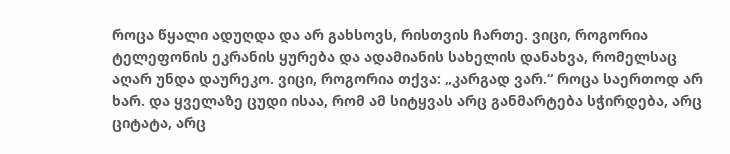როცა წყალი ადუღდა და არ გახსოვს, რისთვის ჩართე. ვიცი, როგორია ტელეფონის ეკრანის ყურება და ადამიანის სახელის დანახვა, რომელსაც აღარ უნდა დაურეკო. ვიცი, როგორია თქვა: „კარგად ვარ.“ როცა საერთოდ არ ხარ. და ყველაზე ცუდი ისაა, რომ ამ სიტყვას არც განმარტება სჭირდება, არც ციტატა, არც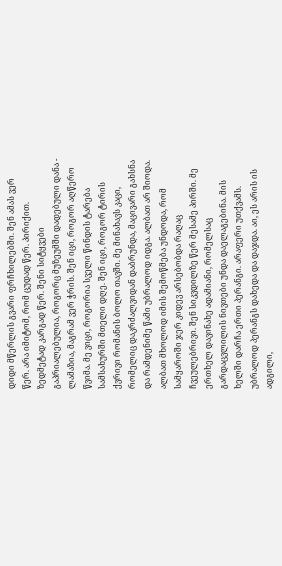დიდი მწერლის გვარი ფრჩხილებში. შენ ამას ვერ წერ. არა იმიტომ, რომ ცუდად წერ. პირიქით. ზედმეტად კარგად წერ. შენი სიტყვები გაპრიალებულია, როგორც მუზეუმში დადებული დანა - ლამაზია, მაგრამ ვერ ჭრის. შენ იცი, როგორ აღწერო წვიმა. მე ვიცი, როგორია სველი წინდის ტარება სამსახურში მთელი დღე. შენ იცი, როგორ ტირის ქვრივი რომანის ბოლო თავში. მე მინახავს კაცი, რომელიც დაკრძალვიდან დაბრუნდა, მაცივარი გახსნა და რამდენიმე წამი უბრალოდ იდგა. ალბათ არ შიოდა. ალბათ მხოლოდ იმის შემოწმება უნდოდა, რომ სამყაროში ჯერ კიდევ არსებობდა რაღაც ჩვეულებრივი. შენ სიკვდილზე წერ მესამე პირში. მე ერთხელ დავინახე ადამიანი, რომელსაც გარდაცვლილის ნივთები უნდა დაელაგებინა. მის ხელში დარჩა ერთი პერანგი. არაფერი უთქვამს. უბრალოდ პერანგს დახედა და დაჯდა. აი, ეს არის ის ადგილი,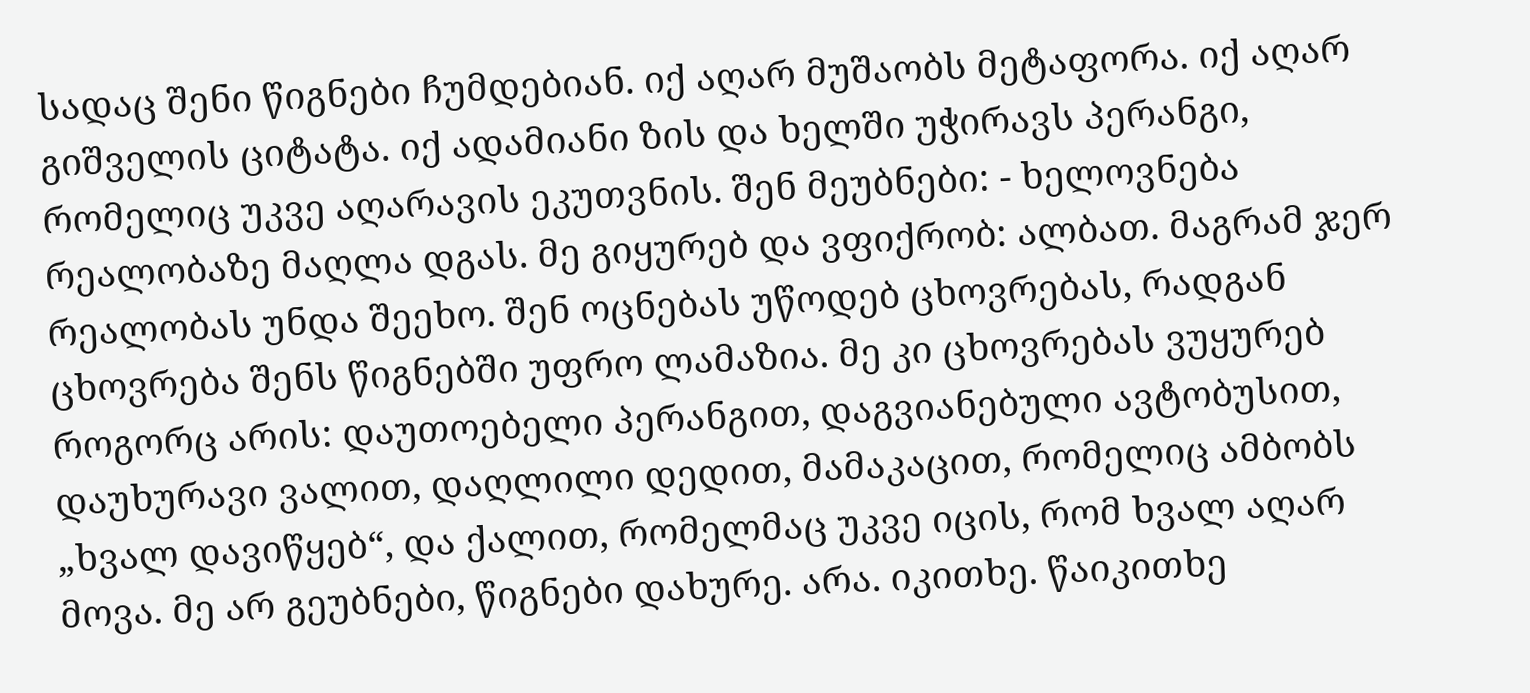სადაც შენი წიგნები ჩუმდებიან. იქ აღარ მუშაობს მეტაფორა. იქ აღარ გიშველის ციტატა. იქ ადამიანი ზის და ხელში უჭირავს პერანგი, რომელიც უკვე აღარავის ეკუთვნის. შენ მეუბნები: - ხელოვნება რეალობაზე მაღლა დგას. მე გიყურებ და ვფიქრობ: ალბათ. მაგრამ ჯერ რეალობას უნდა შეეხო. შენ ოცნებას უწოდებ ცხოვრებას, რადგან ცხოვრება შენს წიგნებში უფრო ლამაზია. მე კი ცხოვრებას ვუყურებ როგორც არის: დაუთოებელი პერანგით, დაგვიანებული ავტობუსით, დაუხურავი ვალით, დაღლილი დედით, მამაკაცით, რომელიც ამბობს „ხვალ დავიწყებ“, და ქალით, რომელმაც უკვე იცის, რომ ხვალ აღარ მოვა. მე არ გეუბნები, წიგნები დახურე. არა. იკითხე. წაიკითხე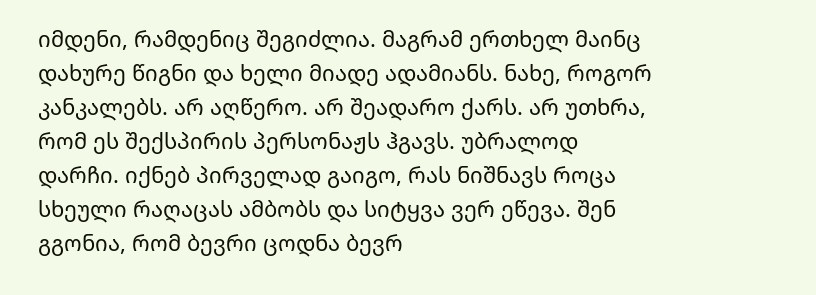იმდენი, რამდენიც შეგიძლია. მაგრამ ერთხელ მაინც დახურე წიგნი და ხელი მიადე ადამიანს. ნახე, როგორ კანკალებს. არ აღწერო. არ შეადარო ქარს. არ უთხრა, რომ ეს შექსპირის პერსონაჟს ჰგავს. უბრალოდ დარჩი. იქნებ პირველად გაიგო, რას ნიშნავს როცა სხეული რაღაცას ამბობს და სიტყვა ვერ ეწევა. შენ გგონია, რომ ბევრი ცოდნა ბევრ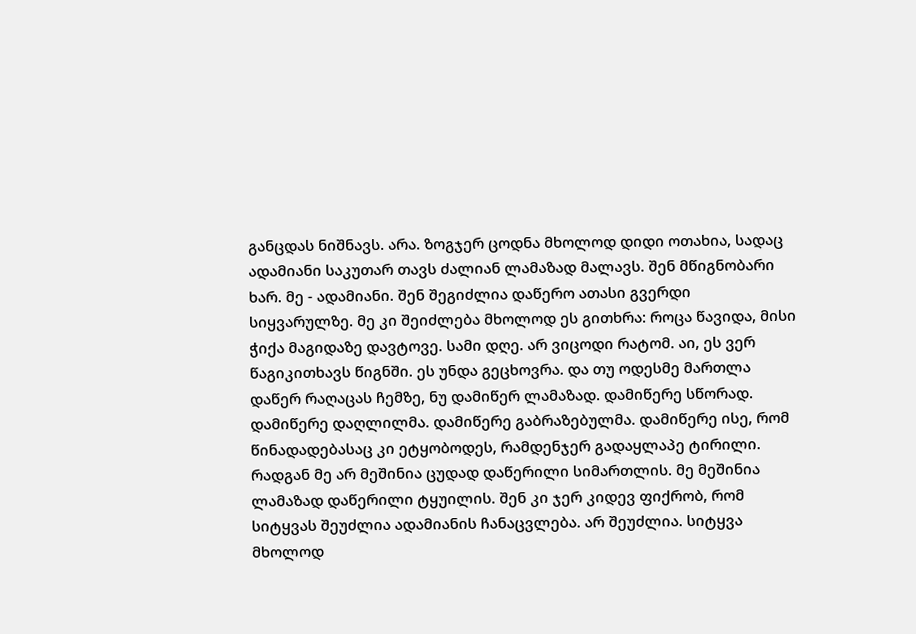განცდას ნიშნავს. არა. ზოგჯერ ცოდნა მხოლოდ დიდი ოთახია, სადაც ადამიანი საკუთარ თავს ძალიან ლამაზად მალავს. შენ მწიგნობარი ხარ. მე - ადამიანი. შენ შეგიძლია დაწერო ათასი გვერდი სიყვარულზე. მე კი შეიძლება მხოლოდ ეს გითხრა: როცა წავიდა, მისი ჭიქა მაგიდაზე დავტოვე. სამი დღე. არ ვიცოდი რატომ. აი, ეს ვერ წაგიკითხავს წიგნში. ეს უნდა გეცხოვრა. და თუ ოდესმე მართლა დაწერ რაღაცას ჩემზე, ნუ დამიწერ ლამაზად. დამიწერე სწორად. დამიწერე დაღლილმა. დამიწერე გაბრაზებულმა. დამიწერე ისე, რომ წინადადებასაც კი ეტყობოდეს, რამდენჯერ გადაყლაპე ტირილი. რადგან მე არ მეშინია ცუდად დაწერილი სიმართლის. მე მეშინია ლამაზად დაწერილი ტყუილის. შენ კი ჯერ კიდევ ფიქრობ, რომ სიტყვას შეუძლია ადამიანის ჩანაცვლება. არ შეუძლია. სიტყვა მხოლოდ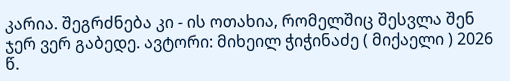კარია. შეგრძნება კი - ის ოთახია, რომელშიც შესვლა შენ ჯერ ვერ გაბედე. ავტორი: მიხეილ ჭიჭინაძე ( მიქაელი ) 2026 წ.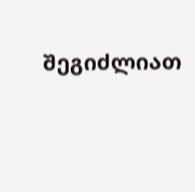შეგიძლიათ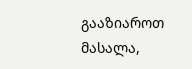გააზიაროთ მასალა,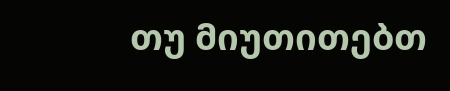თუ მიუთითებთ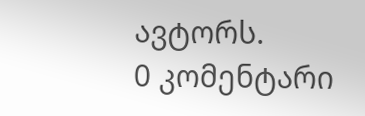ავტორს.
0 კომენტარი